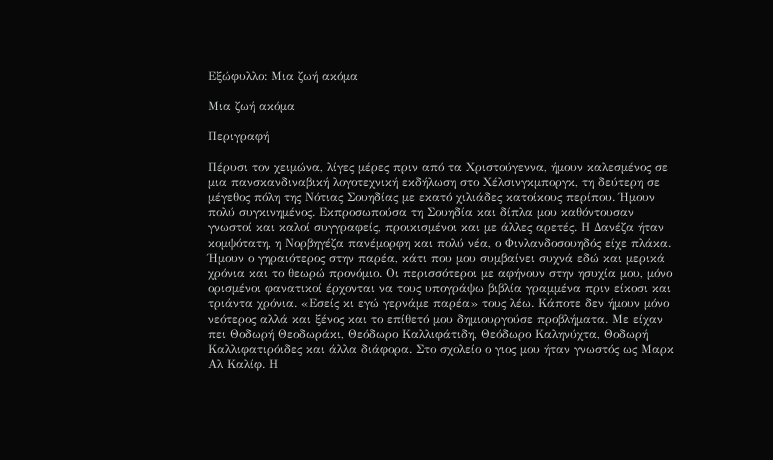Εξώφυλλο: Μια ζωή ακόμα

Μια ζωή ακόμα

Περιγραφή

Πέρυσι τον χειμώνα, λίγες μέρες πριν από τα Χριστούγεννα, ήμουν καλεσμένος σε μια πανσκανδιναβική λογοτεχνική εκδήλωση στο Χέλσινγκμποργκ, τη δεύτερη σε μέγεθος πόλη της Νότιας Σουηδίας με εκατό χιλιάδες κατοίκους περίπου. Ήμουν πολύ συγκινημένος. Εκπροσωπούσα τη Σουηδία και δίπλα μου καθόντουσαν γνωστοί και καλοί συγγραφείς, προικισμένοι και με άλλες αρετές. Η Δανέζα ήταν κομψότατη, η Νορβηγέζα πανέμορφη και πολύ νέα, ο Φινλανδοσουηδός είχε πλάκα. Ήμουν ο γηραιότερος στην παρέα, κάτι που μου συμβαίνει συχνά εδώ και μερικά χρόνια και το θεωρώ προνόμιο. Οι περισσότεροι με αφήνουν στην ησυχία μου, μόνο ορισμένοι φανατικοί έρχονται να τους υπογράψω βιβλία γραμμένα πριν είκοσι και τριάντα χρόνια. «Εσείς κι εγώ γερνάμε παρέα» τους λέω. Κάποτε δεν ήμουν μόνο νεότερος αλλά και ξένος και το επίθετό μου δημιουργούσε προβλήματα. Με είχαν πει Θοδωρή Θεοδωράκι, Θεόδωρο Καλλιφάτιδη, Θεόδωρο Καληνύχτα, Θοδωρή Καλλιφατιρόιδες και άλλα διάφορα. Στο σχολείο ο γιος μου ήταν γνωστός ως Μαρκ Αλ Καλίφ. Η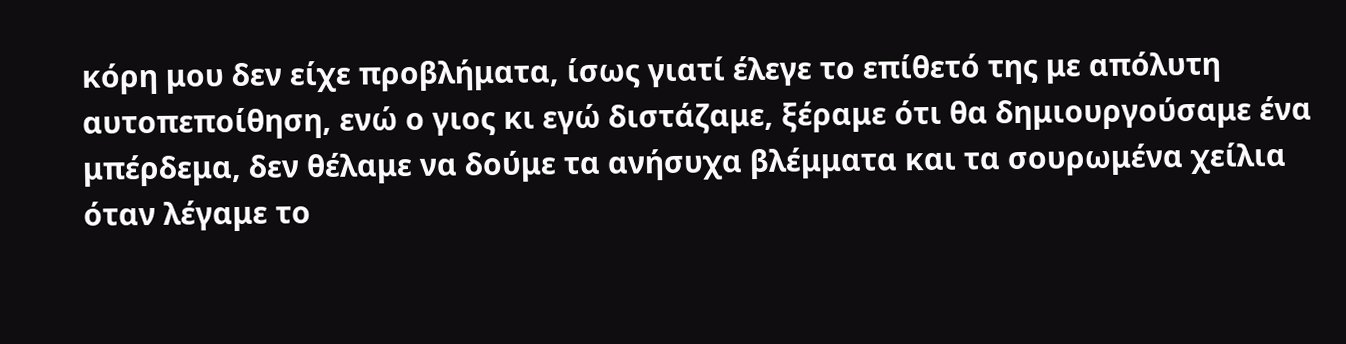κόρη μου δεν είχε προβλήματα, ίσως γιατί έλεγε το επίθετό της με απόλυτη αυτοπεποίθηση, ενώ ο γιος κι εγώ διστάζαμε, ξέραμε ότι θα δημιουργούσαμε ένα μπέρδεμα, δεν θέλαμε να δούμε τα ανήσυχα βλέμματα και τα σουρωμένα χείλια όταν λέγαμε το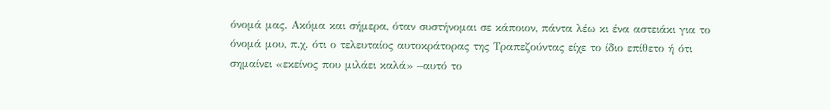όνομά μας. Ακόμα και σήμερα, όταν συστήνομαι σε κάποιον, πάντα λέω κι ένα αστειάκι για το όνομά μου, π.χ. ότι ο τελευταίος αυτοκράτορας της Τραπεζούντας είχε το ίδιο επίθετο ή ότι σημαίνει «εκείνος που μιλάει καλά» –αυτό το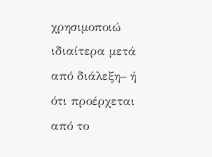χρησιμοποιώ ιδιαίτερα μετά από διάλεξη– ή ότι προέρχεται από το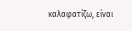καλαφατίζω, είναι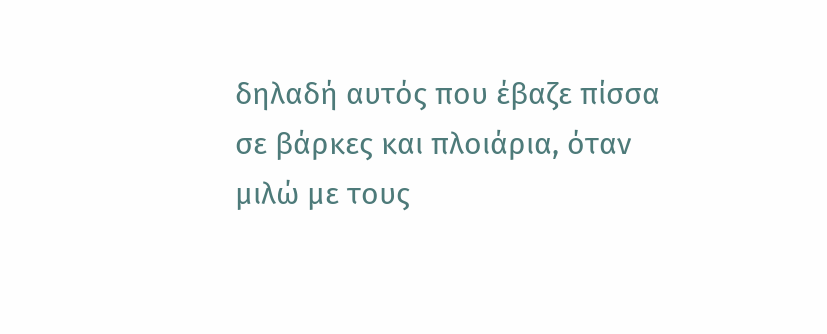δηλαδή αυτός που έβαζε πίσσα σε βάρκες και πλοιάρια, όταν μιλώ με τους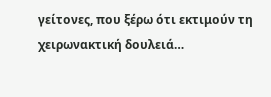γείτονες, που ξέρω ότι εκτιμούν τη χειρωνακτική δουλειά…